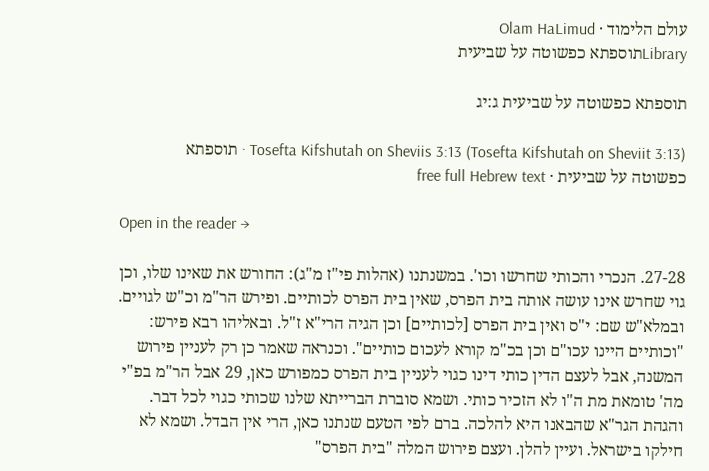עולם הלימוד · Olam HaLimud
Libraryתוספתא כפשוטה על שביעית

תוספתא כפשוטה על שביעית ג:יג

Tosefta Kifshutah on Sheviis 3:13 (Tosefta Kifshutah on Sheviit 3:13) · תוספתא כפשוטה על שביעית · free full Hebrew text

Open in the reader →

27-28. הנכרי והכותי שחרשו וכו'. במשנתנו (אהלות פי"ז מ"ג): החורש את שאינו שלו, וכן גוי שחרש אינו עושה אותה בית הפרס, שאין בית הפרס לכותיים. ופירש הר"מ וכ"ש לגויים. ובמלא"ש שם: י"ס ואין בית הפרס [לכותיים] וכן הגיה הרי"א ז"ל. ובאליהו רבא פירש: "וכותיים היינו עכו"ם וכן בכ"מ קורא לעכום כותיים". וכנראה שאמר כן רק לעניין פירוש המשנה, אבל לעצם הדין כותי דינו כגוי לעניין בית הפרס כמפורש כאן, 29 אבל הר"מ בפ"י מה' טומאת מת ה"ו לא הזכיר כותי. ושמא סוברת הברייתא שלנו שכותי כגוי לכל דבר. והגהת הגר"א שהבאנו היא להלכה. ברם לפי הטעם שנתנו כאן, הרי אין הבדל. ושמא לא חילקו בישראל. ועיין להלן. ועצם פירוש המלה "בית הפרס"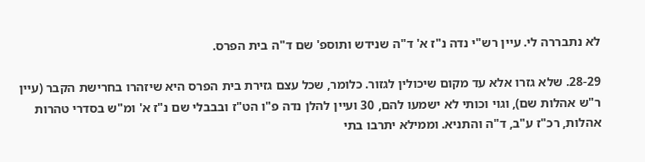לא נתבררה לי. עיין רש"י נדה נ"ז א' ד"ה שנידש ותוספ' שם ד"ה בית הפרס.

28-29. שלא גזרו אלא עד מקום שיכולין לגזור. כלומר, שכל עצם גזירת בית הפרס היא שיזהרו בחרישת הקבר (עיין ר"ש אהלות שם), וגוי וכותי לא ישמעו להם, 30 ועיין להלן נדה פ"ו הט"ז ובבבלי שם נ"ז א' ומ"ש בסדרי טהרות אהלות, רכ"ז ע"ב, ד"ה והתניא. וממילא יתרבו בתי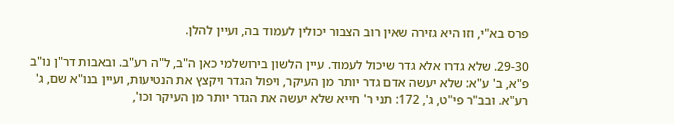פרס בא"י, וזו היא גזירה שאין רוב הצבור יכולין לעמוד בה, ועיין להלן.

29-30. שלא גדרו אלא גדר שיכול לעמוד. עיין הלשון בירושלמי כאן ה"ב, ל"ה רע"ב. ובאבות דר"ן נו"ב פ"א, ב' ע"א: שלא יעשה אדם גדר יותר מן העיקר, ויפול הגדר ויקצץ את הנטיעות, ועיין בנו"א שם, ג' רע"א. ובב"ר פי"ט, ג', 172: תני ר' חייא שלא יעשה את הגדר יותר מן העיקר וכו',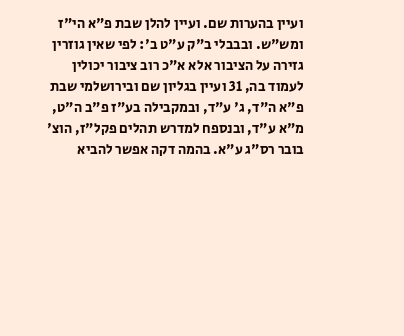ועיין בהערות שם. ועיין להלן שבת פ"א הי"ז ומש"ש. ובבבלי ב"ק ע"ט ב': לפי שאין גוזרין גזירה על הציבור אלא א"כ רוב ציבור יכולין לעמוד בה, 31 ועיין בגליון שם ובירושלמי שבת פ"א ה"ד, ג' ע"ד, ובמקבילה בע"ז פ"ב ה"ט, מ"א ע"ד, ובנספח למדרש תהלים פקל"ז, הוצ' בובר רס"ג ע"א. בהמה דקה אפשר להביא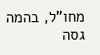מחו"ל, בהמה גסה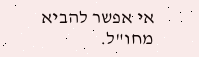אי אפשר להביא מחו"ל.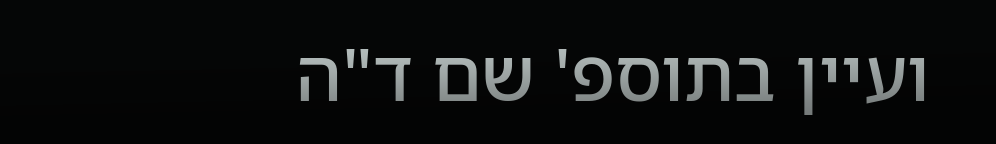ועיין בתוספ' שם ד"ה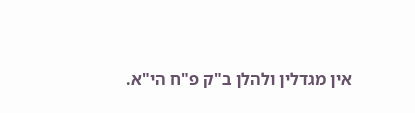אין מגדלין ולהלן ב"ק פ"ח הי"א.